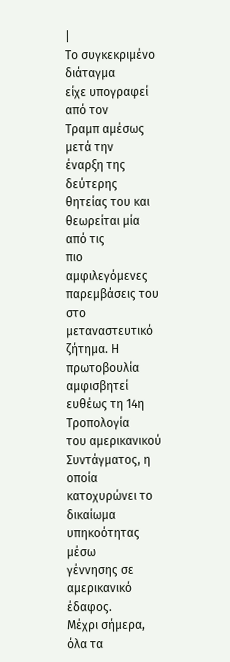|
Το συγκεκριμένο διάταγμα
είχε υπογραφεί από τον
Τραμπ αμέσως μετά την
έναρξη της δεύτερης
θητείας του και
θεωρείται μία από τις
πιο αμφιλεγόμενες
παρεμβάσεις του στο
μεταναστευτικό ζήτημα. Η
πρωτοβουλία αμφισβητεί
ευθέως τη 14η Τροπολογία
του αμερικανικού
Συντάγματος, η οποία
κατοχυρώνει το δικαίωμα
υπηκοότητας μέσω
γέννησης σε αμερικανικό
έδαφος.
Μέχρι σήμερα, όλα τα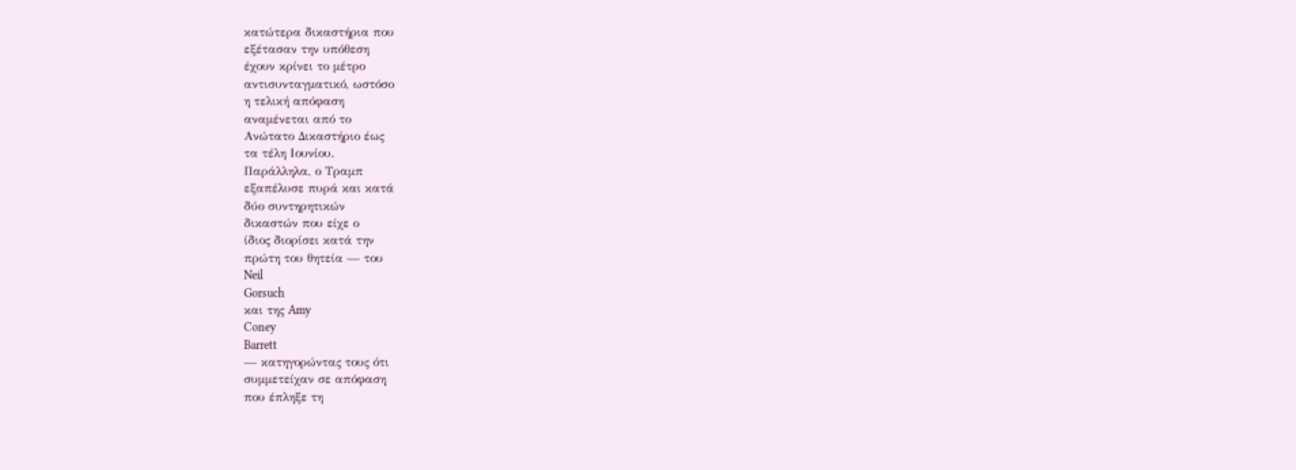κατώτερα δικαστήρια που
εξέτασαν την υπόθεση
έχουν κρίνει το μέτρο
αντισυνταγματικό, ωστόσο
η τελική απόφαση
αναμένεται από το
Ανώτατο Δικαστήριο έως
τα τέλη Ιουνίου.
Παράλληλα, ο Τραμπ
εξαπέλυσε πυρά και κατά
δύο συντηρητικών
δικαστών που είχε ο
ίδιος διορίσει κατά την
πρώτη του θητεία — του
Neil
Gorsuch
και της Amy
Coney
Barrett
— κατηγορώντας τους ότι
συμμετείχαν σε απόφαση
που έπληξε τη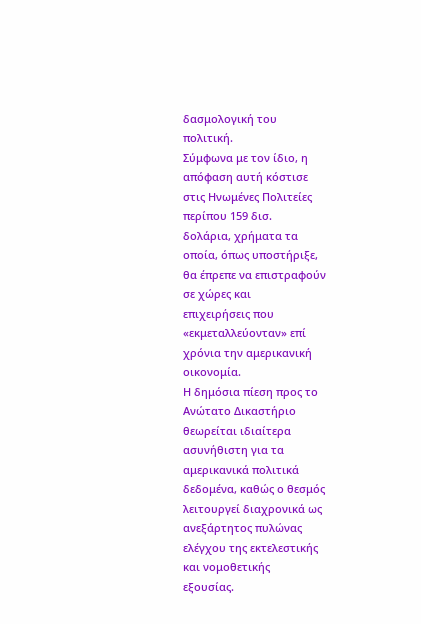δασμολογική του
πολιτική.
Σύμφωνα με τον ίδιο, η
απόφαση αυτή κόστισε
στις Ηνωμένες Πολιτείες
περίπου 159 δισ.
δολάρια, χρήματα τα
οποία, όπως υποστήριξε,
θα έπρεπε να επιστραφούν
σε χώρες και
επιχειρήσεις που
«εκμεταλλεύονταν» επί
χρόνια την αμερικανική
οικονομία.
Η δημόσια πίεση προς το
Ανώτατο Δικαστήριο
θεωρείται ιδιαίτερα
ασυνήθιστη για τα
αμερικανικά πολιτικά
δεδομένα, καθώς ο θεσμός
λειτουργεί διαχρονικά ως
ανεξάρτητος πυλώνας
ελέγχου της εκτελεστικής
και νομοθετικής
εξουσίας.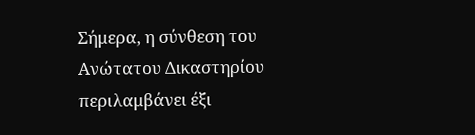Σήμερα, η σύνθεση του
Ανώτατου Δικαστηρίου
περιλαμβάνει έξι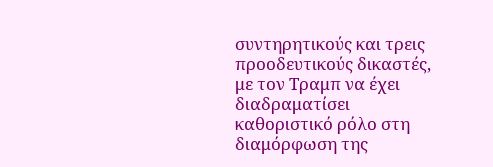συντηρητικούς και τρεις
προοδευτικούς δικαστές,
με τον Τραμπ να έχει
διαδραματίσει
καθοριστικό ρόλο στη
διαμόρφωση της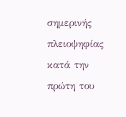σημερινής
πλειοψηφίας κατά την
πρώτη του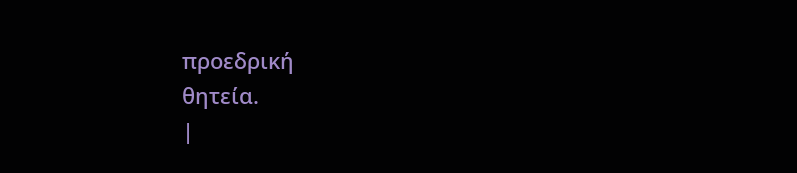προεδρική
θητεία.
|